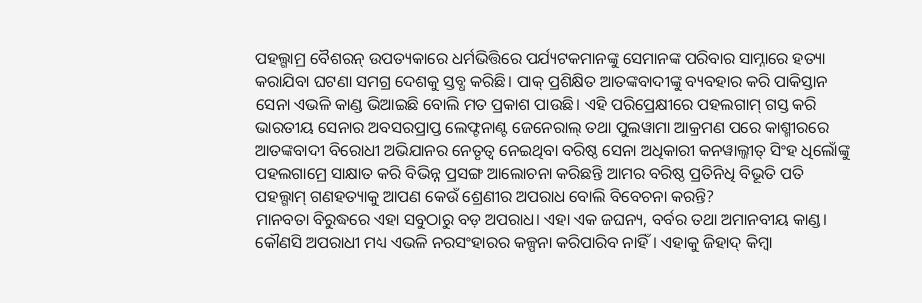ପହଲ୍ଗାମ୍ର ବୈଶରନ୍ ଉପତ୍ୟକାରେ ଧର୍ମଭିତ୍ତିରେ ପର୍ଯ୍ୟଟକମାନଙ୍କୁ ସେମାନଙ୍କ ପରିବାର ସାମ୍ନାରେ ହତ୍ୟା କରାଯିବା ଘଟଣା ସମଗ୍ର ଦେଶକୁ ସ୍ତବ୍ଧ କରିଛି। ପାକ୍ ପ୍ରଶିକ୍ଷିତ ଆତଙ୍କବାଦୀଙ୍କୁ ବ୍ୟବହାର କରି ପାକିସ୍ତାନ ସେନା ଏଭଳି କାଣ୍ଡ ଭିଆଇଛି ବୋଲି ମତ ପ୍ରକାଶ ପାଉଛି। ଏହି ପରିପ୍ରେକ୍ଷୀରେ ପହଲଗାମ୍ ଗସ୍ତ କରି ଭାରତୀୟ ସେନାର ଅବସରପ୍ରାପ୍ତ ଲେଫ୍ଟନାଣ୍ଟ ଜେନେରାଲ୍ ତଥା ପୁଲୱାମା ଆକ୍ରମଣ ପରେ କାଶ୍ମୀରରେ ଆତଙ୍କବାଦୀ ବିରୋଧୀ ଅଭିଯାନର ନେତୃତ୍ବ ନେଇଥିବା ବରିଷ୍ଠ ସେନା ଅଧିକାରୀ କନୱାଲ୍ଜୀତ୍ ସିଂହ ଧିଲୋଁଙ୍କୁ ପହଲଗାମ୍ରେ ସାକ୍ଷାତ କରି ବିଭିନ୍ନ ପ୍ରସଙ୍ଗ ଆଲୋଚନା କରିଛନ୍ତି ଆମର ବରିଷ୍ଠ ପ୍ରତିନିଧି ବିଭୂତି ପତି
ପହଲ୍ଗାମ୍ ଗଣହତ୍ୟାକୁ ଆପଣ କେଉଁ ଶ୍ରେଣୀର ଅପରାଧ ବୋଲି ବିବେଚନା କରନ୍ତି?
ମାନବତା ବିରୁଦ୍ଧରେ ଏହା ସବୁଠାରୁ ବଡ଼ ଅପରାଧ। ଏହା ଏକ ଜଘନ୍ୟ, ବର୍ବର ତଥା ଅମାନବୀୟ କାଣ୍ଡ। କୌଣସି ଅପରାଧୀ ମଧ୍ୟ ଏଭଳି ନରସଂହାରର କଳ୍ପନା କରିପାରିବ ନାହିଁ। ଏହାକୁ ଜିହାଦ୍ କିମ୍ବା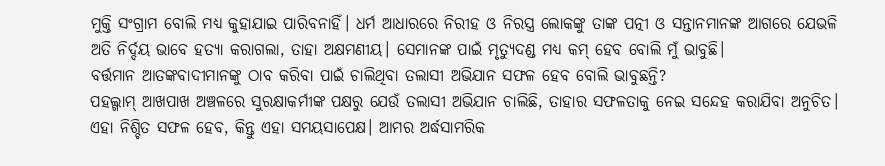ମୁକ୍ତି ସଂଗ୍ରାମ ବୋଲି ମଧ୍ୟ କୁହାଯାଇ ପାରିବନାହିଁ। ଧର୍ମ ଆଧାରରେ ନିରୀହ ଓ ନିରସ୍ତ୍ର ଲୋକଙ୍କୁ ତାଙ୍କ ପତ୍ନୀ ଓ ସନ୍ତାନମାନଙ୍କ ଆଗରେ ଯେଭଳି ଅତି ନିର୍ଦ୍ଦୟ ଭାବେ ହତ୍ୟା କରାଗଲା, ତାହା ଅକ୍ଷମଣୀୟ। ସେମାନଙ୍କ ପାଇଁ ମୃତ୍ୟୁଦଣ୍ଡ ମଧ୍ୟ କମ୍ ହେବ ବୋଲି ମୁଁ ଭାବୁଛି।
ବର୍ତ୍ତମାନ ଆତଙ୍କବାଦୀମାନଙ୍କୁ ଠାବ କରିବା ପାଇଁ ଚାଲିଥିବା ତଲାସୀ ଅଭିଯାନ ସଫଳ ହେବ ବୋଲି ଭାବୁଛନ୍ତି?
ପହଲ୍ଗାମ୍ ଆଖପାଖ ଅଞ୍ଚଳରେ ସୁରକ୍ଷାକର୍ମୀଙ୍କ ପକ୍ଷରୁ ଯେଉଁ ତଲାସୀ ଅଭିଯାନ ଚାଲିଛି, ତାହାର ସଫଳତାକୁ ନେଇ ସନ୍ଦେହ କରାଯିବା ଅନୁଚିତ। ଏହା ନିଶ୍ଚିତ ସଫଳ ହେବ, କିନ୍ତୁ ଏହା ସମୟସାପେକ୍ଷ। ଆମର ଅର୍ଦ୍ଧସାମରିକ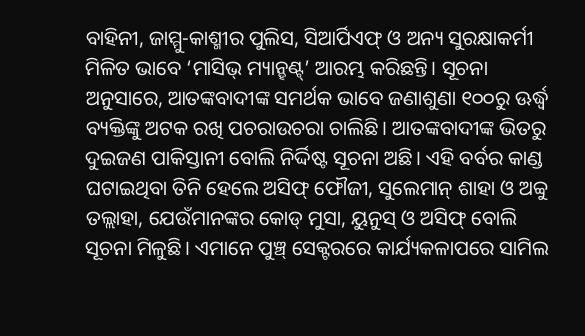ବାହିନୀ, ଜାମ୍ମୁ-କାଶ୍ମୀର ପୁଲିସ, ସିଆର୍ପିଏଫ୍ ଓ ଅନ୍ୟ ସୁରକ୍ଷାକର୍ମୀ ମିଳିତ ଭାବେ ‘ମାସିଭ୍ ମ୍ୟାନ୍ହଣ୍ଟ୍’ ଆରମ୍ଭ କରିଛନ୍ତି। ସୂଚନା ଅନୁସାରେ, ଆତଙ୍କବାଦୀଙ୍କ ସମର୍ଥକ ଭାବେ ଜଣାଶୁଣା ୧୦୦ରୁ ଊର୍ଦ୍ଧ୍ବ ବ୍ୟକ୍ତିଙ୍କୁ ଅଟକ ରଖି ପଚରାଉଚରା ଚାଲିଛି। ଆତଙ୍କବାଦୀଙ୍କ ଭିତରୁ ଦୁଇଜଣ ପାକିସ୍ତାନୀ ବୋଲି ନିର୍ଦ୍ଦିଷ୍ଟ ସୂଚନା ଅଛି। ଏହି ବର୍ବର କାଣ୍ଡ ଘଟାଇଥିବା ତିନି ହେଲେ ଅସିଫ୍ ଫୌଜୀ, ସୁଲେମାନ୍ ଶାହା ଓ ଅବ୍ବୁ ତଲ୍ଲାହା, ଯେଉଁମାନଙ୍କର କୋଡ୍ ମୁସା, ୟୁନୁସ୍ ଓ ଅସିଫ୍ ବୋଲି ସୂଚନା ମିଳୁଛି। ଏମାନେ ପୁଞ୍ଚ୍ ସେକ୍ଟରରେ କାର୍ଯ୍ୟକଳାପରେ ସାମିଲ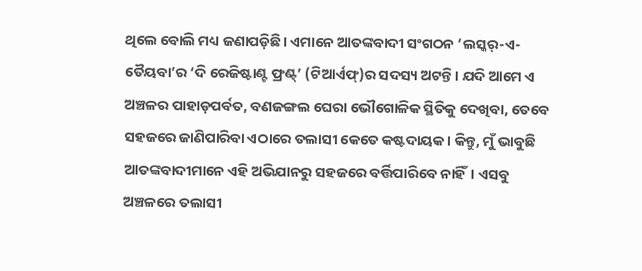ଥିଲେ ବୋଲି ମଧ୍ୟ ଜଣାପଡ଼ିଛି। ଏମାନେ ଆତଙ୍କବାଦୀ ସଂଗଠନ ‘ଲସ୍କର୍-ଏ-ତୈୟବା’ର ‘ଦି ରେଜିଷ୍ଟାଣ୍ଟ ଫ୍ରଣ୍ଟ୍’ (ଟିଆର୍ଏଫ୍)ର ସଦସ୍ୟ ଅଟନ୍ତି। ଯଦି ଆମେ ଏ ଅଞ୍ଚଳର ପାହାଡ଼ପର୍ବତ, ବଣଜଙ୍ଗଲ ଘେରା ଭୌଗୋଳିକ ସ୍ଥିତିକୁ ଦେଖିବା, ତେବେ ସହଜରେ ଜାଣିପାରିବା ଏଠାରେ ତଲାସୀ କେତେ କଷ୍ଟଦାୟକ। କିନ୍ତୁ, ମୁଁ ଭାବୁଛି ଆତଙ୍କବାଦୀମାନେ ଏହି ଅଭିଯାନରୁ ସହଜରେ ବର୍ତ୍ତିପାରିବେ ନାହିଁ। ଏସବୁ ଅଞ୍ଚଳରେ ତଲାସୀ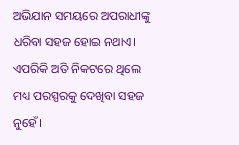ଅଭିଯାନ ସମୟରେ ଅପରାଧୀଙ୍କୁ ଧରିବା ସହଜ ହୋଇ ନଥାଏ। ଏପରିକି ଅତି ନିକଟରେ ଥିଲେ ମଧ୍ୟ ପରସ୍ପରକୁ ଦେଖିବା ସହଜ ନୁହେଁ।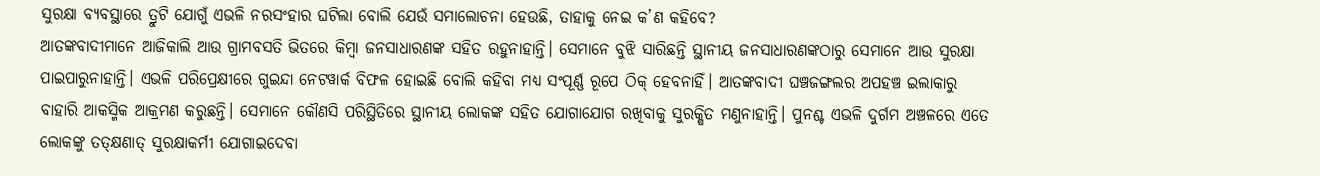ସୁରକ୍ଷା ବ୍ୟବସ୍ଥାରେ ତ୍ରୁଟି ଯୋଗୁଁ ଏଭଳି ନରସଂହାର ଘଟିଲା ବୋଲି ଯେଉଁ ସମାଲୋଚନା ହେଉଛି, ତାହାକୁ ନେଇ କ’ଣ କହିବେ?
ଆତଙ୍କବାଦୀମାନେ ଆଜିକାଲି ଆଉ ଗ୍ରାମବସତି ଭିତରେ କିମ୍ବା ଜନସାଧାରଣଙ୍କ ସହିତ ରହୁନାହାନ୍ତି। ସେମାନେ ବୁଝି ସାରିଛନ୍ତି ସ୍ଥାନୀୟ ଜନସାଧାରଣଙ୍କଠାରୁ ସେମାନେ ଆଉ ସୁରକ୍ଷା ପାଇପାରୁନାହାନ୍ତି। ଏଭଳି ପରିପ୍ରେକ୍ଷୀରେ ଗୁଇନ୍ଦା ନେଟୱାର୍କ ବିଫଳ ହୋଇଛି ବୋଲି କହିବା ମଧ୍ୟ ସଂପୂର୍ଣ୍ଣ ରୂପେ ଠିକ୍ ହେବନାହିଁ। ଆତଙ୍କବାଦୀ ଘଞ୍ଚଜଙ୍ଗଲର ଅପହଞ୍ଚ ଇଲାକାରୁ ବାହାରି ଆକସ୍ମିକ ଆକ୍ରମଣ କରୁଛନ୍ତି। ସେମାନେ କୌଣସି ପରିସ୍ଥିତିରେ ସ୍ଥାନୀୟ ଲୋକଙ୍କ ସହିତ ଯୋଗାଯୋଗ ରଖିବାକୁ ସୁରକ୍ଷିତ ମଣୁନାହାନ୍ତି। ପୁନଶ୍ଚ ଏଭଳି ଦୁର୍ଗମ ଅଞ୍ଚଳରେ ଏତେ ଲୋକଙ୍କୁ ତତ୍କ୍ଷଣାତ୍ ସୁରକ୍ଷାକର୍ମୀ ଯୋଗାଇଦେବା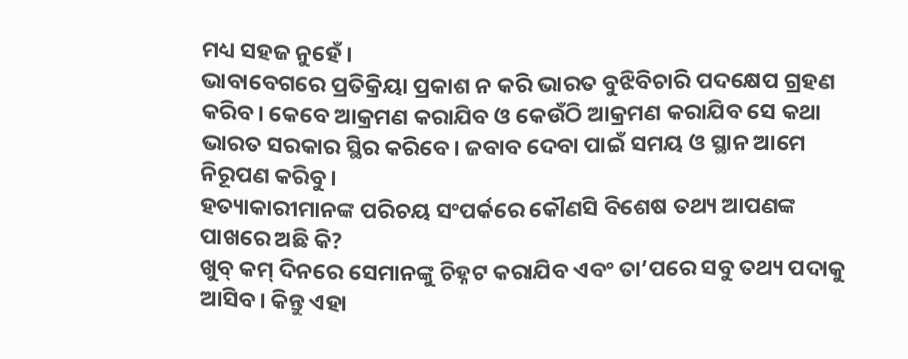ମଧ୍ୟ ସହଜ ନୁହେଁ।
ଭାବାବେଗରେ ପ୍ରତିକ୍ରିୟା ପ୍ରକାଶ ନ କରି ଭାରତ ବୁଝିବିଚାରି ପଦକ୍ଷେପ ଗ୍ରହଣ କରିବ। କେବେ ଆକ୍ରମଣ କରାଯିବ ଓ କେଉଁଠି ଆକ୍ରମଣ କରାଯିବ ସେ କଥା ଭାରତ ସରକାର ସ୍ଥିର କରିବେ। ଜବାବ ଦେବା ପାଇଁ ସମୟ ଓ ସ୍ଥାନ ଆମେ ନିରୂପଣ କରିବୁ।
ହତ୍ୟାକାରୀମାନଙ୍କ ପରିଚୟ ସଂପର୍କରେ କୌଣସି ବିଶେଷ ତଥ୍ୟ ଆପଣଙ୍କ ପାଖରେ ଅଛି କି?
ଖୁବ୍ କମ୍ ଦିନରେ ସେମାନଙ୍କୁ ଚିହ୍ନଟ କରାଯିବ ଏବଂ ତା’ପରେ ସବୁ ତଥ୍ୟ ପଦାକୁ ଆସିବ। କିନ୍ତୁ ଏହା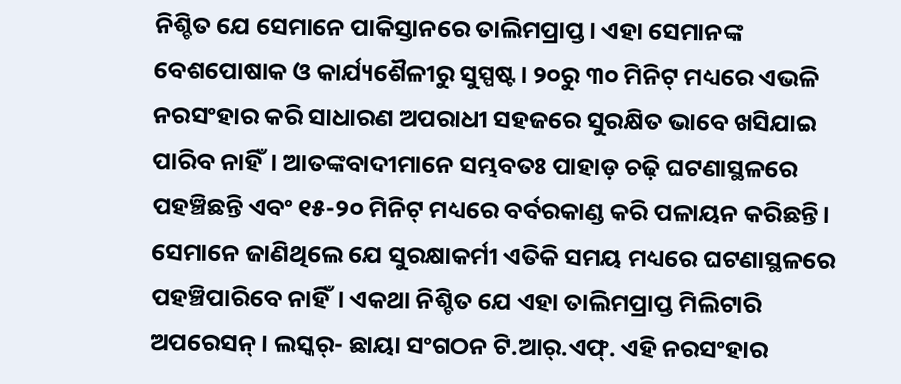ନିଶ୍ଚିତ ଯେ ସେମାନେ ପାକିସ୍ତାନରେ ତାଲିମପ୍ରାପ୍ତ। ଏହା ସେମାନଙ୍କ ବେଶପୋଷାକ ଓ କାର୍ଯ୍ୟଶୈଳୀରୁ ସୁସ୍ପଷ୍ଟ। ୨୦ରୁ ୩୦ ମିନିଟ୍ ମଧ୍ୟରେ ଏଭଳି ନରସଂହାର କରି ସାଧାରଣ ଅପରାଧୀ ସହଜରେ ସୁରକ୍ଷିତ ଭାବେ ଖସିଯାଇ ପାରିବ ନାହିଁ। ଆତଙ୍କବାଦୀମାନେ ସମ୍ଭବତଃ ପାହାଡ଼ ଚଢ଼ି ଘଟଣାସ୍ଥଳରେ ପହଞ୍ଚିଛନ୍ତି ଏବଂ ୧୫-୨୦ ମିନିଟ୍ ମଧ୍ୟରେ ବର୍ବରକାଣ୍ଡ କରି ପଳାୟନ କରିଛନ୍ତି। ସେମାନେ ଜାଣିଥିଲେ ଯେ ସୁରକ୍ଷାକର୍ମୀ ଏତିକି ସମୟ ମଧ୍ୟରେ ଘଟଣାସ୍ଥଳରେ ପହଞ୍ଚିପାରିବେ ନାହିଁ। ଏକଥା ନିଶ୍ଚିତ ଯେ ଏହା ତାଲିମପ୍ରାପ୍ତ ମିଲିଟାରି ଅପରେସନ୍। ଲସ୍କର୍- ଛାୟା ସଂଗଠନ ଟି.ଆର୍.ଏଫ୍. ଏହି ନରସଂହାର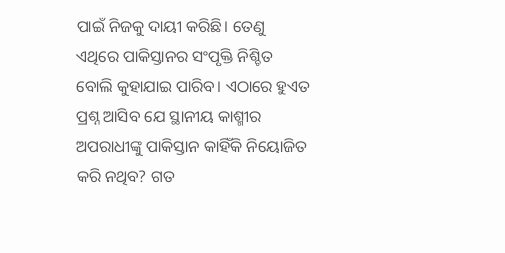ପାଇଁ ନିଜକୁ ଦାୟୀ କରିଛି। ତେଣୁ ଏଥିରେ ପାକିସ୍ତାନର ସଂପୃକ୍ତି ନିଶ୍ଚିତ ବୋଲି କୁହାଯାଇ ପାରିବ। ଏଠାରେ ହୁଏତ ପ୍ରଶ୍ନ ଆସିବ ଯେ ସ୍ଥାନୀୟ କାଶ୍ମୀର ଅପରାଧୀଙ୍କୁ ପାକିସ୍ତାନ କାହିଁକି ନିୟୋଜିତ କରି ନଥିବ? ଗତ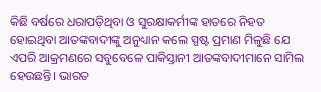କିଛି ବର୍ଷରେ ଧରାପଡ଼ିଥିବା ଓ ସୁରକ୍ଷାକର୍ମୀଙ୍କ ହାତରେ ନିହତ ହୋଇଥିବା ଆତଙ୍କବାଦୀଙ୍କୁ ଅନୁଧ୍ୟାନ କଲେ ସ୍ପଷ୍ଟ ପ୍ରମାଣ ମିଳୁଛି ଯେ ଏପରି ଆକ୍ରମଣରେ ସବୁବେଳେ ପାକିସ୍ତାନୀ ଆତଙ୍କବାଦୀମାନେ ସାମିଲ ହେଉଛନ୍ତି। ଭାରତ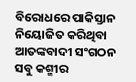ବିରୋଧରେ ପାକିସ୍ତାନ ନିୟୋଜିତ କରିଥିବା ଆତଙ୍କବାଦୀ ସଂଗଠନ ସବୁ କଶ୍ମୀର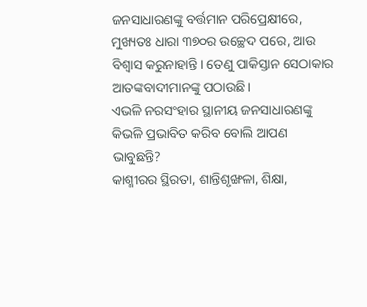ଜନସାଧାରଣଙ୍କୁ ବର୍ତ୍ତମାନ ପରିପ୍ରେକ୍ଷୀରେ, ମୁଖ୍ୟତଃ ଧାରା ୩୭୦ର ଉଚ୍ଛେଦ ପରେ, ଆଉ ବିଶ୍ବାସ କରୁନାହାନ୍ତି। ତେଣୁ ପାକିସ୍ତାନ ସେଠାକାର ଆତଙ୍କବାଦୀମାନଙ୍କୁ ପଠାଉଛି।
ଏଭଳି ନରସଂହାର ସ୍ଥାନୀୟ ଜନସାଧାରଣଙ୍କୁ କିଭଳି ପ୍ରଭାବିତ କରିବ ବୋଲି ଆପଣ ଭାବୁଛନ୍ତି?
କାଶ୍ମୀରର ସ୍ଥିରତା, ଶାନ୍ତିଶୃଙ୍ଖଳା, ଶିକ୍ଷା,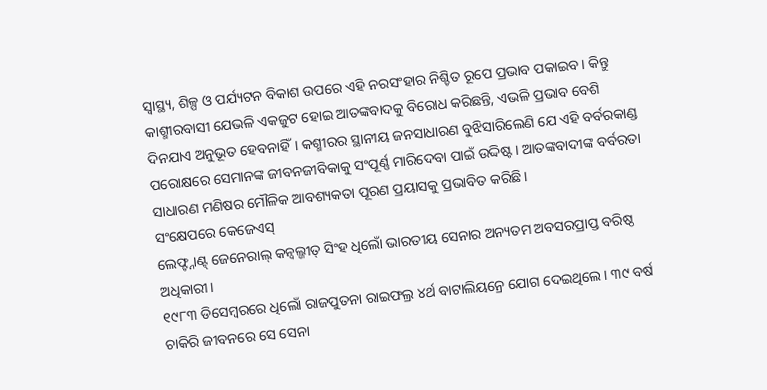ସ୍ବାସ୍ଥ୍ୟ, ଶିଳ୍ପ ଓ ପର୍ଯ୍ୟଟନ ବିକାଶ ଉପରେ ଏହି ନରସଂହାର ନିଶ୍ଚିତ ରୂପେ ପ୍ରଭାବ ପକାଇବ। କିନ୍ତୁ କାଶ୍ମୀରବାସୀ ଯେଭଳି ଏକଜୁଟ ହୋଇ ଆତଙ୍କବାଦକୁ ବିରୋଧ କରିଛନ୍ତି, ଏଭଳି ପ୍ରଭାବ ବେଶି ଦିନଯାଏ ଅନୁଭୂତ ହେବନାହିଁ। କଶ୍ମୀରର ସ୍ଥାନୀୟ ଜନସାଧାରଣ ବୁଝିସାରିଲେଣି ଯେ ଏହି ବର୍ବରକାଣ୍ଡ ପରୋକ୍ଷରେ ସେମାନଙ୍କ ଜୀବନଜୀବିକାକୁ ସଂପୂର୍ଣ୍ଣ ମାରିଦେବା ପାଇଁ ଉଦ୍ଦିଷ୍ଟ। ଆତଙ୍କବାଦୀଙ୍କ ବର୍ବରତା ସାଧାରଣ ମଣିଷର ମୌଳିକ ଆବଶ୍ୟକତା ପୂରଣ ପ୍ରୟାସକୁ ପ୍ରଭାବିତ କରିଛି।
ସଂକ୍ଷେପରେ କେଜେଏସ୍
ଲେଫ୍ଟ୍ନାଣ୍ଟ୍ ଜେନେରାଲ୍ କନ୍ୱଲ୍ଜୀତ୍ ସିଂହ ଧିଲୋଁ ଭାରତୀୟ ସେନାର ଅନ୍ୟତମ ଅବସରପ୍ରାପ୍ତ ବରିଷ୍ଠ ଅଧିକାରୀ।
୧୯୮୩ ଡିସେମ୍ବରରେ ଧିଲୋଁ ରାଜପୁତନା ରାଇଫଲ୍ର ୪ର୍ଥ ବାଟାଲିୟନ୍ରେ ଯୋଗ ଦେଇଥିଲେ। ୩୯ ବର୍ଷ ଚାକିରି ଜୀବନରେ ସେ ସେନା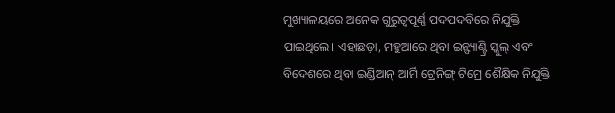ମୁଖ୍ୟାଳୟରେ ଅନେକ ଗୁରୁତ୍ବପୂର୍ଣ୍ଣ ପଦପଦବିରେ ନିଯୁକ୍ତି ପାଇଥିଲେ। ଏହାଛଡ଼ା, ମହୁଆରେ ଥିବା ଇନ୍ଫ୍ୟାଣ୍ଟ୍ରି ସ୍କୁଲ୍ ଏବଂ ବିଦେଶରେ ଥିବା ଇଣ୍ଡିଆନ୍ ଆର୍ମି ଟ୍ରେନିଙ୍ଗ୍ ଟିମ୍ରେ ଶୈକ୍ଷିକ ନିଯୁକ୍ତି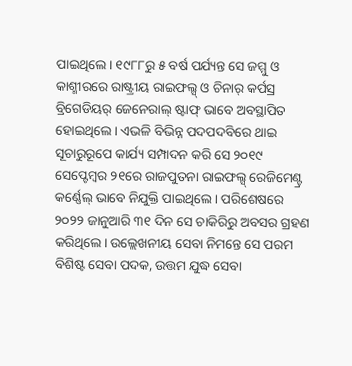ପାଇଥିଲେ। ୧୯୮୮ରୁ ୫ ବର୍ଷ ପର୍ଯ୍ୟନ୍ତ ସେ ଜମ୍ମୁ ଓ କାଶ୍ମୀରରେ ରାଷ୍ଟ୍ରୀୟ ରାଇଫଲ୍ସ୍ ଓ ଚିନାର୍ କର୍ପସ୍ର ବ୍ରିଗେଡିୟର୍ ଜେନେରାଲ୍ ଷ୍ଟାଫ୍ ଭାବେ ଅବସ୍ଥାପିତ ହୋଇଥିଲେ। ଏଭଳି ବିଭିନ୍ନ ପଦପଦବିରେ ଥାଇ ସୂଚାରୁରୂପେ କାର୍ଯ୍ୟ ସମ୍ପାଦନ କରି ସେ ୨୦୧୯ ସେପ୍ଟେମ୍ବର ୨୧ରେ ରାଜପୁତନା ରାଇଫଲ୍ସ୍ ରେଜିମେଣ୍ଟ୍ର କର୍ଣ୍ଣେଲ୍ ଭାବେ ନିଯୁକ୍ତି ପାଇଥିଲେ। ପରିଶେଷରେ ୨୦୨୨ ଜାନୁଆରି ୩୧ ଦିନ ସେ ଚାକିରିରୁ ଅବସର ଗ୍ରହଣ କରିଥିଲେ। ଉଲ୍ଲେଖନୀୟ ସେବା ନିମନ୍ତେ ସେ ପରମ ବିଶିଷ୍ଟ ସେବା ପଦକ, ଉତ୍ତମ ଯୁଦ୍ଧ ସେବା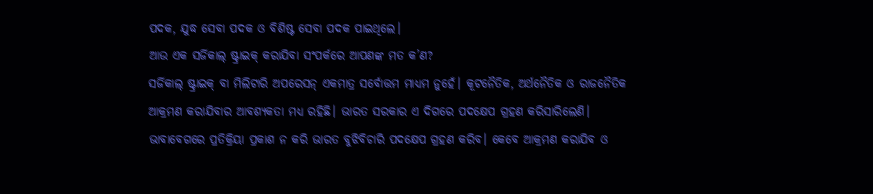ପଦକ, ଯୁଦ୍ଧ ସେବା ପଦକ ଓ ବିଶିଷ୍ଟ ସେବା ପଦକ ପାଇଥିଲେ।
ଆଉ ଏକ ସର୍ଜିକାଲ୍ ଷ୍ଟ୍ରାଇକ୍ କରାଯିବା ସଂପର୍କରେ ଆପଣଙ୍କ ମତ କ’ଣ?
ସର୍ଜିକାଲ୍ ଷ୍ଟ୍ରାଇକ୍ ବା ମିଲିଟାରି ଅପରେସନ୍ ଏକମାତ୍ର ସର୍ବୋତ୍ତମ ମାଧ୍ୟମ ନୁହେଁ। କୂଟନୈତିକ, ଅର୍ଥନୈତିକ ଓ ରାଜନୈତିକ ଆକ୍ରମଣ କରାଯିବାର ଆବଶ୍ୟକତା ମଧ୍ୟ ରହିଛି। ଭାରତ ସରକାର ଏ ଦିଗରେ ପଦକ୍ଷେପ ଗ୍ରହଣ କରିସାରିଲେଣି। ଭାବାବେଗରେ ପ୍ରତିକ୍ରିୟା ପ୍ରକାଶ ନ କରି ଭାରତ ବୁଝିବିଚାରି ପଦକ୍ଷେପ ଗ୍ରହଣ କରିବ। କେବେ ଆକ୍ରମଣ କରାଯିବ ଓ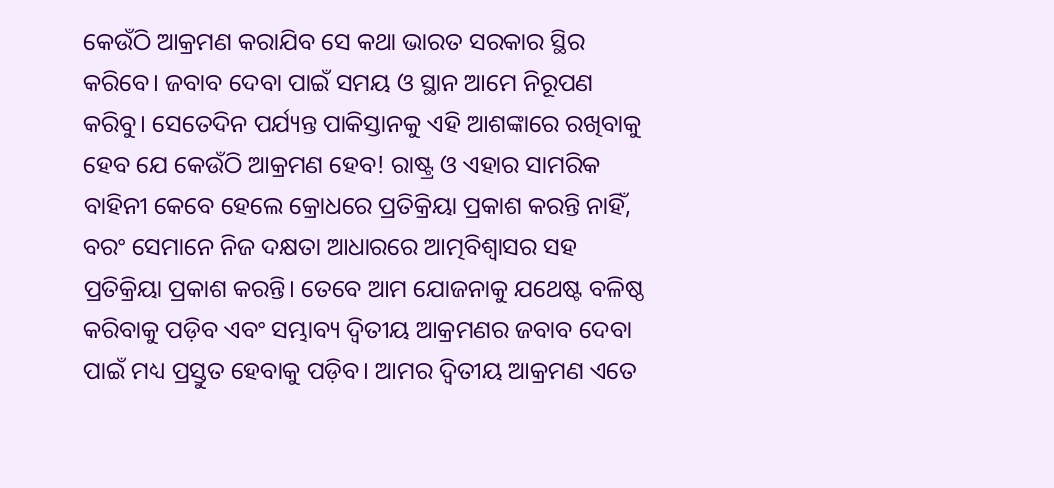କେଉଁଠି ଆକ୍ରମଣ କରାଯିବ ସେ କଥା ଭାରତ ସରକାର ସ୍ଥିର କରିବେ। ଜବାବ ଦେବା ପାଇଁ ସମୟ ଓ ସ୍ଥାନ ଆମେ ନିରୂପଣ କରିବୁ। ସେତେଦିନ ପର୍ଯ୍ୟନ୍ତ ପାକିସ୍ତାନକୁ ଏହି ଆଶଙ୍କାରେ ରଖିବାକୁ ହେବ ଯେ କେଉଁଠି ଆକ୍ରମଣ ହେବ! ରାଷ୍ଟ୍ର ଓ ଏହାର ସାମରିକ ବାହିନୀ କେବେ ହେଲେ କ୍ରୋଧରେ ପ୍ରତିକ୍ରିୟା ପ୍ରକାଶ କରନ୍ତି ନାହିଁ, ବରଂ ସେମାନେ ନିଜ ଦକ୍ଷତା ଆଧାରରେ ଆତ୍ମବିଶ୍ବାସର ସହ ପ୍ରତିକ୍ରିୟା ପ୍ରକାଶ କରନ୍ତି। ତେବେ ଆମ ଯୋଜନାକୁ ଯଥେଷ୍ଟ ବଳିଷ୍ଠ କରିବାକୁ ପଡ଼ିବ ଏବଂ ସମ୍ଭାବ୍ୟ ଦ୍ବିତୀୟ ଆକ୍ରମଣର ଜବାବ ଦେବା ପାଇଁ ମଧ୍ୟ ପ୍ରସ୍ତୁତ ହେବାକୁ ପଡ଼ିବ। ଆମର ଦ୍ବିତୀୟ ଆକ୍ରମଣ ଏତେ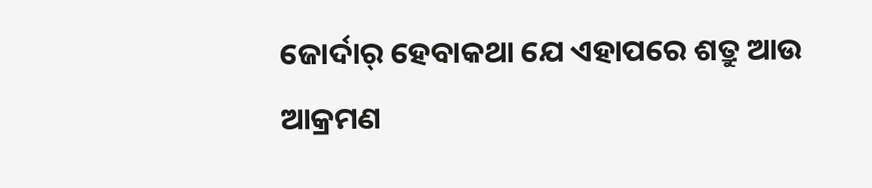ଜୋର୍ଦାର୍ ହେବାକଥା ଯେ ଏହାପରେ ଶତ୍ରୁ ଆଉ ଆକ୍ରମଣ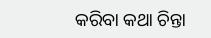କରିବା କଥା ଚିନ୍ତା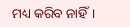ମଧ୍ୟ କରିବ ନାହିଁ।